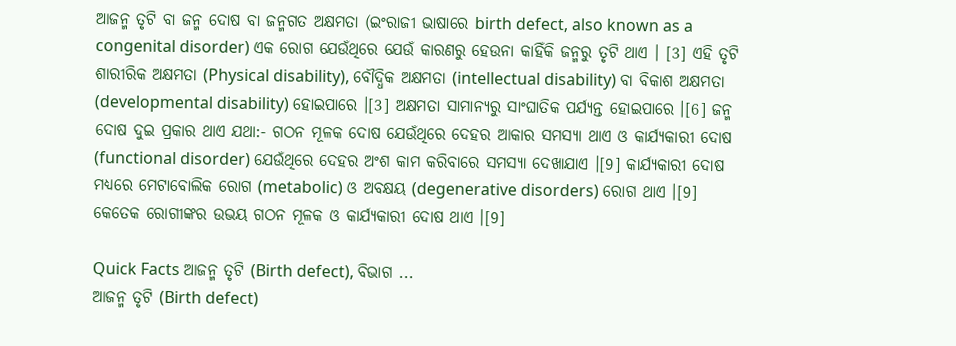ଆଜନ୍ମ ତୃଟି ବା ଜନ୍ମ ଦୋଷ ବା ଜନ୍ମଗତ ଅକ୍ଷମତା (ଇଂରାଜୀ ଭାଷାରେ birth defect, also known as a congenital disorder) ଏକ ରୋଗ ଯେଉଁଥିରେ ଯେଉଁ କାରଣରୁ ହେଉନା କାହିଁକି ଜନ୍ମରୁ ତୃଟି ଥାଏ । [3] ଏହି ତୃଟି ଶାରୀରିକ ଅକ୍ଷମତା (Physical disability), ବୌଦ୍ଧିକ ଅକ୍ଷମତା (intellectual disability) ବା ବିକାଶ ଅକ୍ଷମତା (developmental disability) ହୋଇପାରେ ।[3] ଅକ୍ଷମତା ସାମାନ୍ୟରୁ ସାଂଘାତିକ ପର୍ଯ୍ୟନ୍ତ ହୋଇପାରେ ।[6] ଜନ୍ମ ଦୋଷ ଦୁଇ ପ୍ରକାର ଥାଏ ଯଥା:- ଗଠନ ମୂଳକ ଦୋଷ ଯେଉଁଥିରେ ଦେହର ଆକାର ସମସ୍ୟା ଥାଏ ଓ କାର୍ଯ୍ୟକାରୀ ଦୋଷ (functional disorder) ଯେଉଁଥିରେ ଦେହର ଅଂଶ କାମ କରିବାରେ ସମସ୍ୟା ଦେଖାଯାଏ ।[9] କାର୍ଯ୍ୟକାରୀ ଦୋଷ ମଧ୍ୟରେ ମେଟାବୋଲିକ ରୋଗ (metabolic) ଓ ଅବକ୍ଷୟ (degenerative disorders) ରୋଗ ଥାଏ ।[9] କେତେକ ରୋଗୀଙ୍କର ଉଭୟ ଗଠନ ମୂଳକ ଓ କାର୍ଯ୍ୟକାରୀ ଦୋଷ ଥାଏ ।[9]

Quick Facts ଆଜନ୍ମ ତୃଟି (Birth defect), ବିଭାଗ ...
ଆଜନ୍ମ ତୃଟି (Birth defect)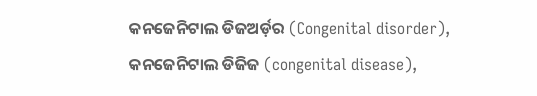କନ‌ଜେନିଟାଲ ଡିଜଅର୍ଡ଼ର (Congenital disorder), କନ‌ଜେନିଟାଲ ଡିଜିଜ (congenital disease),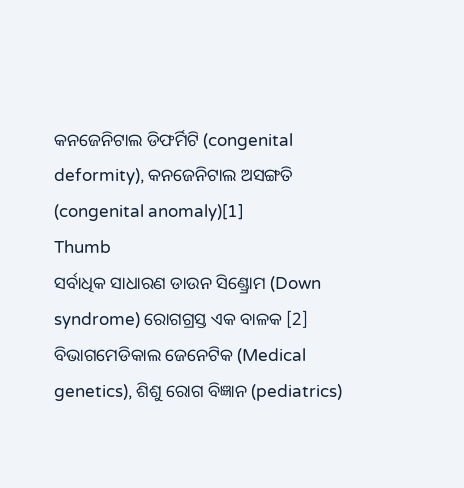କନ‌ଜେନିଟାଲ ଡିଫର୍ମିଟି (congenital deformity), କନ‌ଜେନିଟାଲ ଅସଙ୍ଗତି (congenital anomaly)[1]
Thumb
ସର୍ବାଧିକ ସାଧାରଣ ଡାଉନ ସିଣ୍ଡ୍ରୋମ (Down syndrome) ରୋଗ‌ଗ୍ରସ୍ତ ଏକ ବାଳକ [2]
ବିଭାଗମେଡିକାଲ ଜେନେଟିକ (Medical genetics), ଶିଶୁ ରୋଗ ବିଜ୍ଞାନ (pediatrics)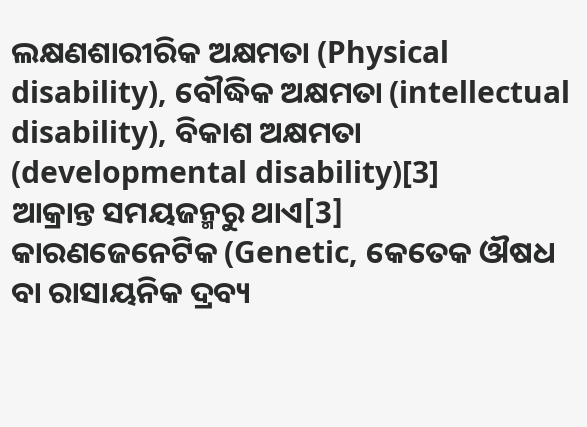ଲକ୍ଷଣଶାରୀରିକ ଅକ୍ଷମତା (Physical disability), ବୌଦ୍ଧିକ ଅକ୍ଷମତା (intellectual disability), ବିକାଶ ଅକ୍ଷମତା (developmental disability)[3]
ଆକ୍ରାନ୍ତ ସମୟଜନ୍ମରୁ ଥାଏ[3]
କାରଣଜେନେଟିକ (Genetic, କେତେକ ଔଷଧ ବା ରାସାୟନିକ ଦ୍ରବ୍ୟ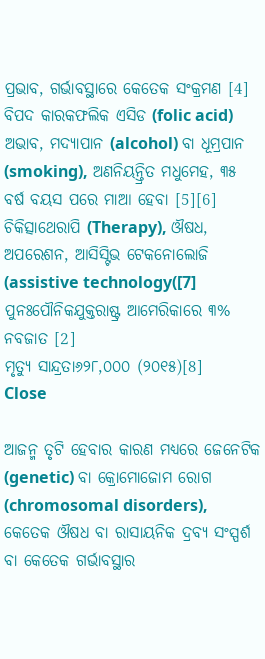ପ୍ରଭାବ, ଗର୍ଭାବସ୍ଥାରେ କେତେକ ସଂକ୍ରମଣ [4]
ବିପଦ କାରକଫଲିକ ଏସିଡ (folic acid) ଅଭାବ, ମଦ୍ୟାପାନ (alcohol) ବା ଧୂମ୍ରପାନ (smoking), ଅଣନିୟନ୍ତ୍ରିତ ମଧୁମେହ, ୩୫ ବର୍ଷ ବୟସ ପରେ ମାଆ ହେବା [5][6]
ଚିକିତ୍ସାଥେରାପି (Therapy), ଔଷଧ, ଅପରେଶନ, ଆସିସ୍ଟିଭ ଟେକନୋଲୋଜି (assistive technology([7]
ପୁନଃପୌନିକଯୁକ୍ତରାଷ୍ଟ୍ର ଆମେରିକାରେ ୩% ନବଜାତ [2]
ମୃତ୍ୟୁ ସାନ୍ଦ୍ରତା୬୨୮,୦୦୦ (୨୦୧୫)[8]
Close

ଆଜନ୍ମ ତୃଟି ହେବାର କାରଣ ମଧ୍ୟରେ ଜେନେଟିକ (genetic) ବା କ୍ରୋମୋଜୋମ ରୋଗ (chromosomal disorders), କେତେକ ଔଷଧ ବା ରାସାୟନିକ ଦ୍ରବ୍ୟ ସଂସ୍ପର୍ଶ ବା କେତେକ ଗର୍ଭାବସ୍ଥାର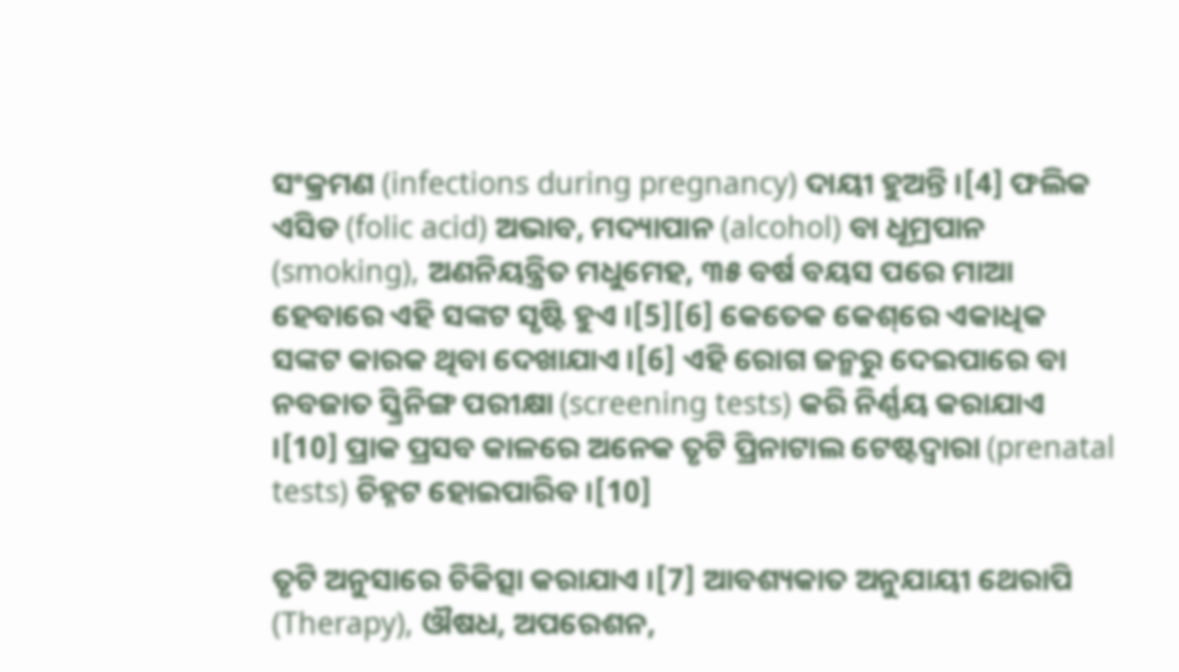ସଂକ୍ରମଣ (infections during pregnancy) ଦାୟୀ ହୁଅନ୍ତି ।[4] ଫଲିକ ଏସିଡ (folic acid) ଅଭାବ, ମଦ୍ୟାପାନ (alcohol) ବା ଧୂମ୍ରପାନ (smoking), ଅଣନିୟନ୍ତ୍ରିତ ମଧୁମେହ, ୩୫ ବର୍ଷ ବୟସ ପରେ ମାଆ ହେବାରେ ଏହି ସଙ୍କଟ ସୃଷ୍ଟି ହୁଏ ।[5][6] କେତେକ କେଶ୍‌ରେ ଏକାଧିକ ସଙ୍କଟ କାରକ ଥିବା ଦେଖାଯାଏ ।[6] ଏହି ରୋଗ ଜନ୍ମରୁ ଦେଇପାରେ ବା ନବଜାତ ସ୍କ୍ରିନିଙ୍ଗ ପରୀକ୍ଷା (screening tests) କରି ନିର୍ଣ୍ଣୟ କରାଯାଏ ।[10] ପ୍ରାକ ପ୍ରସବ କାଳରେ ଅନେକ ତୃଟି ପ୍ରିନାଟାଲ ଟେଷ୍ଟଦ୍ୱାରା (prenatal tests) ଚିହ୍ନଟ ହୋଇପାରିବ ।[10]

ତୃଟି ଅନୁସାରେ ଚିକିତ୍ସା କରାଯାଏ ।[7] ଆବଶ୍ୟକାତ ଅନୁଯାୟୀ ଥେରାପି (Therapy), ଔଷଧ, ଅପରେଶନ,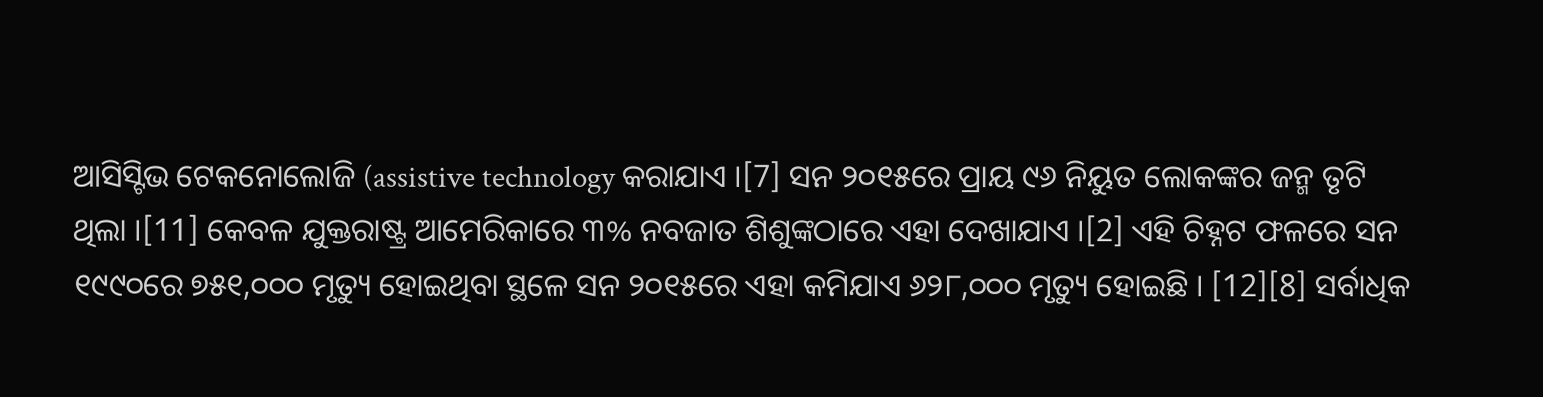ଆସିସ୍ଟିଭ ଟେକନୋଲୋଜି (assistive technology କରାଯାଏ ।[7] ସନ ୨୦୧୫ରେ ପ୍ରାୟ ୯୬ ନିୟୁତ ଲୋକଙ୍କର ଜନ୍ମ ତୃଟି ଥିଲା ।[11] କେବଳ ଯୁକ୍ତରାଷ୍ଟ୍ର ଆମେରିକାରେ ୩% ନବଜାତ ଶିଶୁଙ୍କଠାରେ ଏହା ଦେଖାଯାଏ ।[2] ଏହି ଚିହ୍ନଟ ଫଳରେ ସନ ୧୯୯୦ରେ ୭୫୧,୦୦୦ ମୃତ୍ୟୁ ହୋଇଥିବା ସ୍ଥଳେ ସନ ୨୦୧୫ରେ ଏହା କମିଯାଏ ୬୨୮,୦୦୦ ମୃତ୍ୟୁ ହୋଇଛି । [12][8] ସର୍ବାଧିକ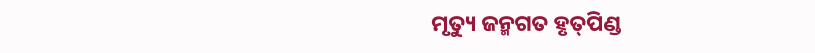ମୃତ୍ୟୁ ଜନ୍ମଗତ ହୃତ୍‌ପିଣ୍ଡ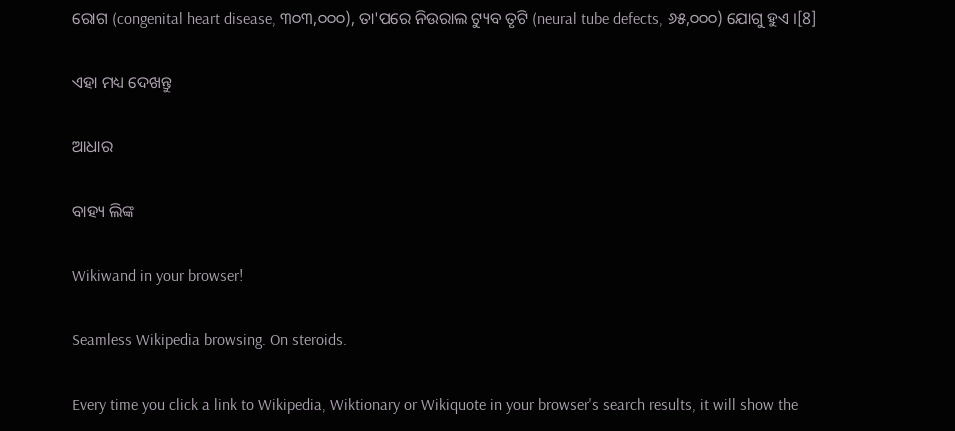ରୋଗ (congenital heart disease, ୩୦୩,୦୦୦), ତା'ପରେ ନିଉରାଲ ଟ୍ୟୁବ ତୃଟି (neural tube defects, ୬୫,୦୦୦) ଯୋଗୁ ହୁଏ ।[8]

ଏହା ମଧ୍ୟ ଦେଖନ୍ତୁ

ଆଧାର

ବାହ୍ୟ ଲିଙ୍କ

Wikiwand in your browser!

Seamless Wikipedia browsing. On steroids.

Every time you click a link to Wikipedia, Wiktionary or Wikiquote in your browser's search results, it will show the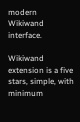modern Wikiwand interface.

Wikiwand extension is a five stars, simple, with minimum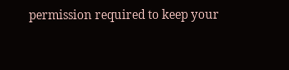permission required to keep your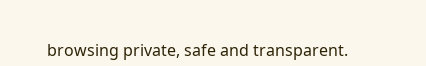browsing private, safe and transparent.